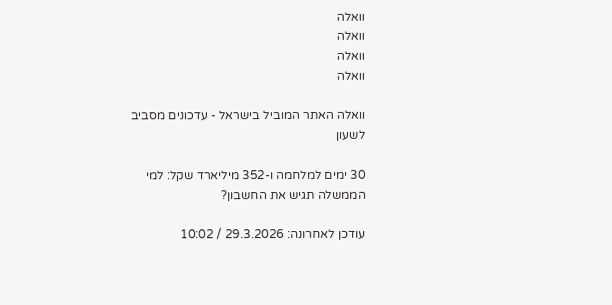וואלה
וואלה
וואלה
וואלה

וואלה האתר המוביל בישראל - עדכונים מסביב לשעון

30 ימים למלחמה ו-352 מיליארד שקל: למי הממשלה תגיש את החשבון?

עודכן לאחרונה: 29.3.2026 / 10:02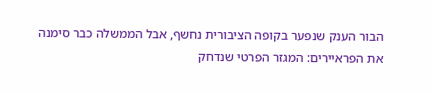הבור הענק שנפער בקופה הציבורית נחשף, אבל הממשלה כבר סימנה את הפראיירים: המגזר הפרטי שנדחק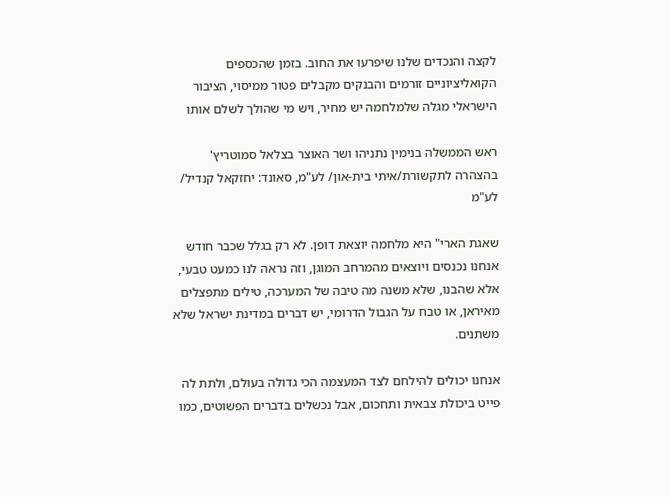לקצה והנכדים שלנו שיפרעו את החוב. בזמן שהכספים הקואליציוניים זורמים והבנקים מקבלים פטור ממיסוי, הציבור הישראלי מגלה שלמלחמה יש מחיר, ויש מי שהולך לשלם אותו

ראש הממשלה בנימין נתניהו ושר האוצר בצלאל סמוטריץ' בהצהרה לתקשורת/איתי בית-און/ לע"מ, סאונד: יחזקאל קנדיל/ לע"מ

שאגת הארי" היא מלחמה יוצאת דופן. לא רק בגלל שכבר חודש אנחנו נכנסים ויוצאים מהמרחב המוגן, וזה נראה לנו כמעט טבעי, אלא שהבנו, שלא משנה מה טיבה של המערכה, טילים מתפצלים מאיראן, או טבח על הגבול הדרומי, יש דברים במדינת ישראל שלא משתנים.

אנחנו יכולים להילחם לצד המעצמה הכי גדולה בעולם, ולתת לה פייט ביכולת צבאית ותחכום, אבל נכשלים בדברים הפשוטים, כמו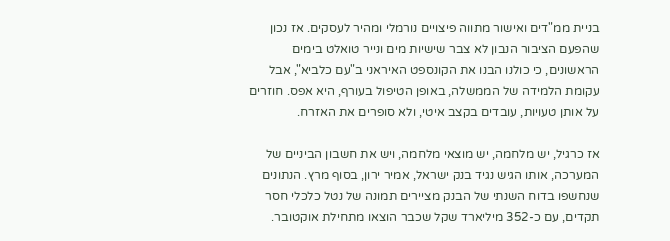בניית ממ"דים ואישור מתווה פיצויים נורמלי ומהיר לעסקים. אז נכון שהפעם הציבור הנבון לא צבר שישיות מים ונייר טואלט בימים הראשונים, כי כולנו הבנו את הקונספט האיראני ב"עם כלביא", אבל עקומת הלמידה של הממשלה, באופן הטיפול בעורף, היא אפס. חוזרים על אותן טעויות, עובדים בקצב איטי, ולא סופרים את האזרח.

אז כרגיל, יש מלחמה, יש מוצאי מלחמה, ויש את חשבון הביניים של המערכה, אותו הגיש נגיד בנק ישראל, אמיר ירון, בסוף מרץ. הנתונים שנחשפו בדוח השנתי של הבנק מציירים תמונה של נטל כלכלי חסר תקדים, עם כ-352 מיליארד שקל שכבר הוצאו מתחילת אוקטובר.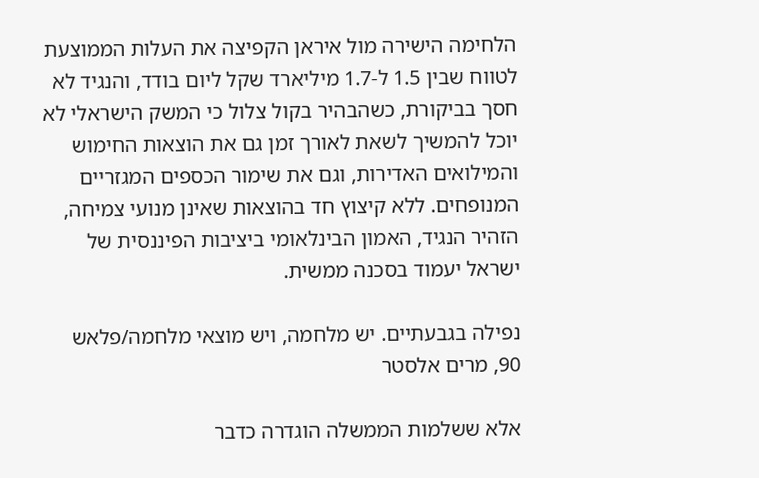הלחימה הישירה מול איראן הקפיצה את העלות הממוצעת לטווח שבין 1.5 ל-1.7 מיליארד שקל ליום בודד, והנגיד לא חסך בביקורת, כשהבהיר בקול צלול כי המשק הישראלי לא יוכל להמשיך לשאת לאורך זמן גם את הוצאות החימוש והמילואים האדירות, וגם את שימור הכספים המגזריים המנופחים. ללא קיצוץ חד בהוצאות שאינן מנועי צמיחה, הזהיר הנגיד, האמון הבינלאומי ביציבות הפיננסית של ישראל יעמוד בסכנה ממשית.

נפילה בגבעתיים. יש מלחמה, ויש מוצאי מלחמה/פלאש 90, מרים אלסטר

אלא ששלמות הממשלה הוגדרה כדבר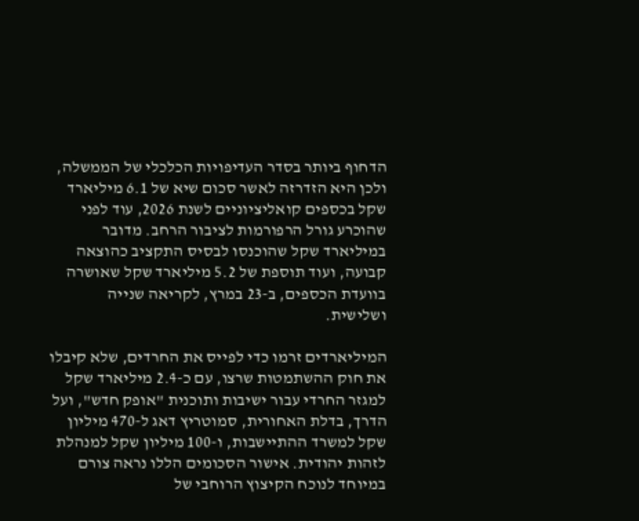הדחוף ביותר בסדר העדיפויות הכלכלי של הממשלה, ולכן היא הזדרזה לאשר סכום שיא של 6.1 מיליארד שקל בכספים קואליציוניים לשנת 2026, עוד לפני שהוכרע גורל הרפורמות לציבור הרחב. מדובר במיליארד שקל שהוכנסו לבסיס התקציב כהוצאה קבועה, ועוד תוספת של 5.2 מיליארד שקל שאושרה בוועדת הכספים, ב-23 במרץ, לקריאה שנייה ושלישית.

המיליארדים זרמו כדי לפייס את החרדים, שלא קיבלו את חוק ההשתמטות שרצו, עם כ-2.4 מיליארד שקל למגזר החרדי עבור ישיבות ותוכנית "אופק חדש", ועל הדרך, בדלת האחורית, סמוטריץ דאג ל-470 מיליון שקל למשרד ההתיישבות, ו-100 מיליון שקל למנהלת לזהות יהודית. אישור הסכומים הללו נראה צורם במיוחד לנוכח הקיצוץ הרוחבי של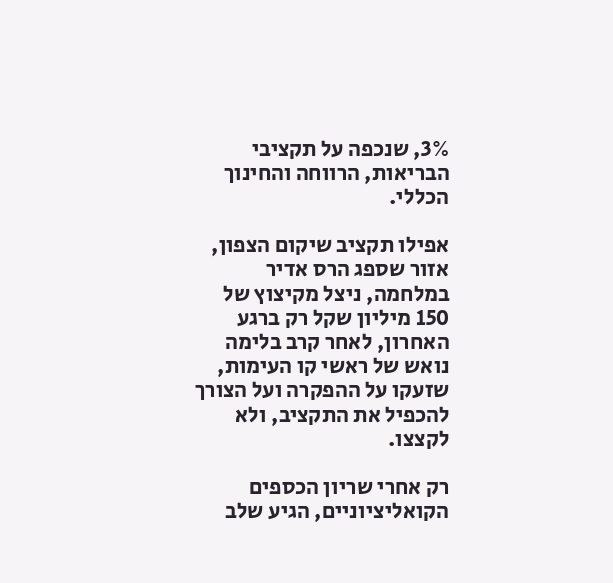3%, שנכפה על תקציבי הבריאות, הרווחה והחינוך הכללי.

אפילו תקציב שיקום הצפון, אזור שספג הרס אדיר במלחמה, ניצל מקיצוץ של 150 מיליון שקל רק ברגע האחרון, לאחר קרב בלימה נואש של ראשי קו העימות, שזעקו על ההפקרה ועל הצורך להכפיל את התקציב, ולא לקצצו.

רק אחרי שריון הכספים הקואליציוניים, הגיע שלב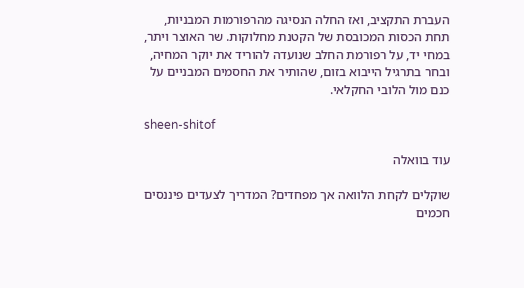העברת התקציב, ואז החלה הנסיגה מהרפורמות המבניות, תחת הכסות המכובסת של הקטנת מחלוקות. שר האוצר ויתר, במחי יד, על רפורמת החלב שנועדה להוריד את יוקר המחיה, ובחר בתרגיל הייבוא בזום, שהותיר את החסמים המבניים על כנם מול הלובי החקלאי.

sheen-shitof

עוד בוואלה

שוקלים לקחת הלוואה אך מפחדים? המדריך לצעדים פיננסים חכמים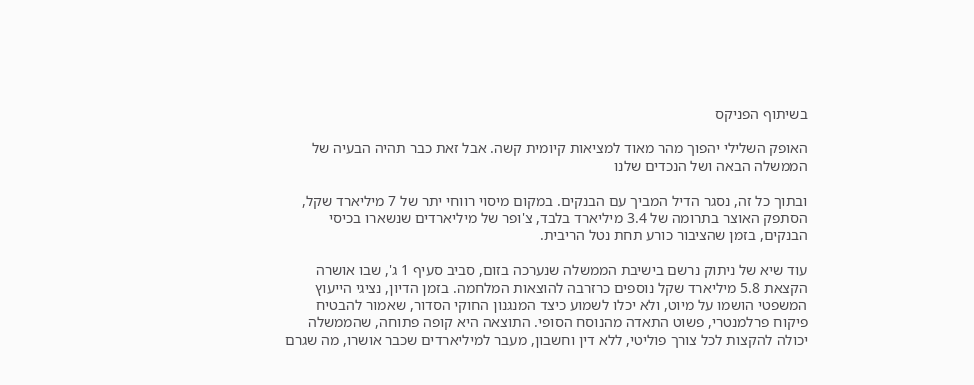בשיתוף הפניקס

האופק השלילי יהפוך מהר מאוד למציאות קיומית קשה. אבל זאת כבר תהיה הבעיה של הממשלה הבאה ושל הנכדים שלנו

ובתוך כל זה, נסגר הדיל המביך עם הבנקים. במקום מיסוי רווחי יתר של 7 מיליארד שקל, הסתפק האוצר בתרומה של 3.4 מיליארד בלבד, צ'ופר של מיליארדים שנשארו בכיסי הבנקים, בזמן שהציבור כורע תחת נטל הריבית.

עוד שיא של ניתוק נרשם בישיבת הממשלה שנערכה בזום, סביב סעיף 1 ג', שבו אושרה הקצאת 5.8 מיליארד שקל נוספים כרזרבה להוצאות המלחמה. בזמן הדיון, נציגי הייעוץ המשפטי הושמו על מיוט, ולא יכלו לשמוע כיצד המנגנון החוקי הסדור, שאמור להבטיח פיקוח פרלמנטרי, פשוט התאדה מהנוסח הסופי. התוצאה היא קופה פתוחה, שהממשלה יכולה להקצות לכל צורך פוליטי, ללא דין וחשבון, מעבר למיליארדים שכבר אושרו, מה שגרם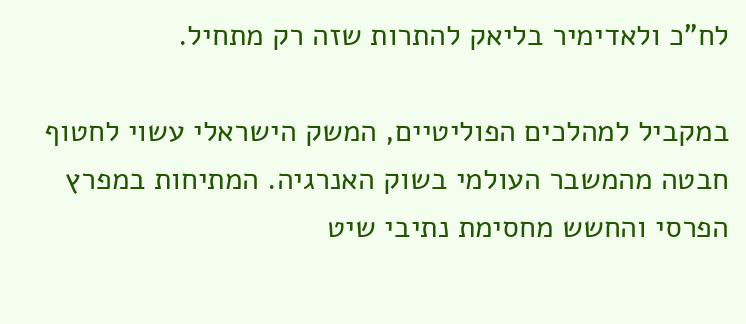לח"כ ולאדימיר בליאק להתרות שזה רק מתחיל.

במקביל למהלכים הפוליטיים, המשק הישראלי עשוי לחטוף חבטה מהמשבר העולמי בשוק האנרגיה. המתיחות במפרץ הפרסי והחשש מחסימת נתיבי שיט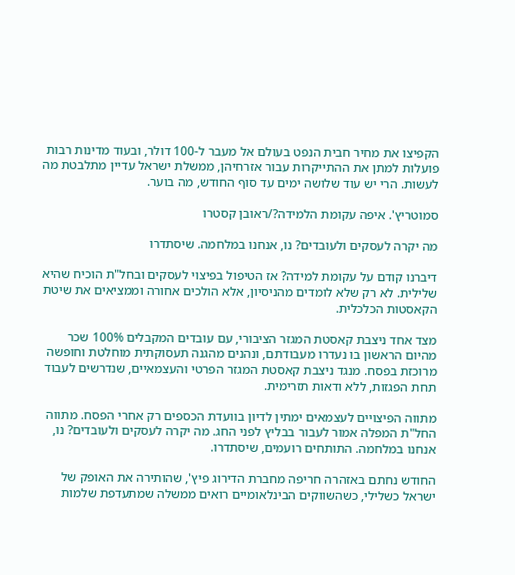הקפיצו את מחיר חבית הנפט בעולם אל מעבר ל-100 דולר, ובעוד מדינות רבות פועלות למתן את ההתייקרות עבור אזרחיהן, ממשלת ישראל עדיין מתלבטת מה לעשות. הרי יש עוד שלושה ימים עד סוף החודש, מה בוער.

סמוטריץ'. איפה עקומת הלמידה?/ראובן קסטרו

מה יקרה לעסקים ולעובדים? נו, אנחנו במלחמה. שיסתדרו

דיברנו קודם על עקומת למידה? אז הטיפול בפיצוי לעסקים ובחל"ת הוכיח שהיא שלילית. לא רק שלא לומדים מהניסיון, אלא הולכים אחורה וממציאים את שיטת הקאסטות הכלכלית.

מצד אחד ניצבת קאסטת המגזר הציבורי, עם עובדים המקבלים 100% שכר מהיום הראשון בו נעדרו מעבודתם, ונהנים מהגנה תעסוקתית מוחלטת וחופשה מרוכזת בפסח. מנגד ניצבת קאסטת המגזר הפרטי והעצמאיים, שנדרשים לעבוד תחת הפגזות, ללא ודאות תזרימית.

מתווה הפיצויים לעצמאים ימתין לדיון בוועדת הכספים רק אחרי הפסח. מתווה החל"ת המפלה אמור לעבור בבליץ לפני החג. מה יקרה לעסקים ולעובדים? נו, אנחנו במלחמה. התותחים רועמים, שיסתדרו.

החודש נחתם באזהרה חריפה מחברת הדירוג פיץ', שהותירה את האופק של ישראל כשלילי, כשהשווקים הבינלאומיים רואים ממשלה שמתעדפת שלמות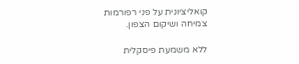קואליציונית על פני רפורמות צמיחה ושיקום הצפון.

ללא משמעת פיסקלית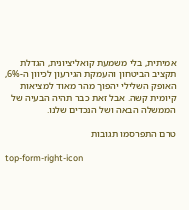אמיתית, בלי משמעת קואליציונית, הגדלת תקציב הביטחון והעמקת הגירעון לכיוון ה-6%, האופק השלילי יהפוך מהר מאוד למציאות קיומית קשה. אבל זאת כבר תהיה הבעיה של הממשלה הבאה ושל הנכדים שלנו.

טרם התפרסמו תגובות

top-form-right-icon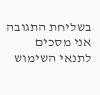בשליחת התגובה אני מסכים לתנאי השימוש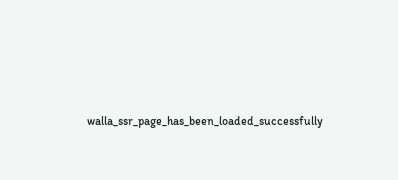walla_ssr_page_has_been_loaded_successfully